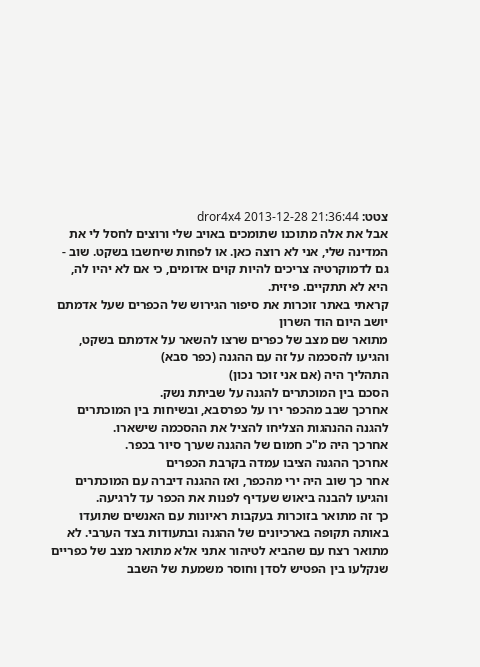צטט: dror4x4 2013-12-28 21:36:44
אבל את אלה מתוכנו שתומכים באויב שלי ורוצים לחסל לי את המדינה שלי, אני לא רוצה כאן. או לפחות שיחשבו בשקט. שוב - גם לדמוקרטיה צריכים להיות קוים אדומים, כי אם לא יהיו לה, היא לא תתקיים. פיזית.
קראתי באתר זוכרות את סיפור הגירוש של הכפרים שעל אדמתם יושב היום הוד השרון
מתואר שם מצב של כפרים שרצו להשאר על אדמתם בשקט, והגיעו להסכמה על זה עם ההגנה (כפר סבא)
התהליך היה (אם אני זוכר נכון)
הסכם בין המוכתרים להגנה על שביתת נשק.
אחרכך שבב מהכפר ירו על כפרסבא, ובשיחות בין המוכתרים להגנה ההנהגות הצליחו להציל את ההסכמה שישארו.
אחרכך היה מ"כ חמום של ההגנה שערך סיור בכפר.
אחרכך ההגנה הציבו עמדה בקרבת הכפרים
אחר כך שוב היה ירי מהכפר, ואז ההגנה דיברה עם המוכתרים והגיעו להבנה ביאוש שעדיף לפנות את הכפר עד לרגיעה.
כך זה מתואר בזוכרות בעקבות ראיונות עם האנשים שתועדו באותה תקופה בארכיונים של ההגנה ובתעודות בצד הערבי. לא מתואר רצח עם שהביא לטיהור אתני אלא מתואר מצב של כפריים שנקלעו בין הפטיש לסדן וחוסר משמעת של השבב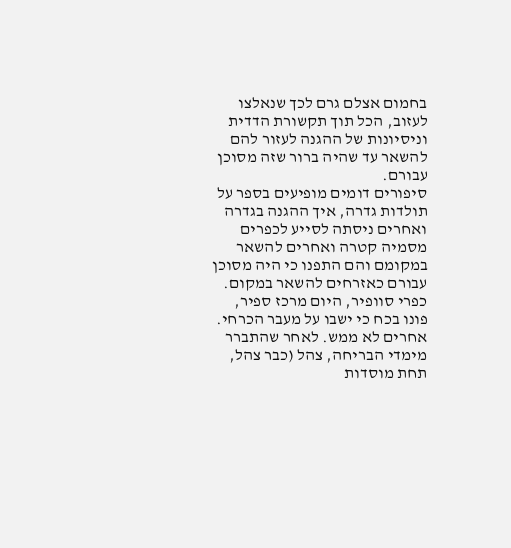בחמום אצלם גרם לכך שנאלצו לעזוב, הכל תוך תקשורת הדדית וניסיונות של ההגנה לעזור להם להשאר עד שהיה ברור שזה מסוכן עבורם.
סיפורים דומים מופיעים בספר על תולדות גדרה, איך ההגנה בגדרה ואחרים ניסתה לסייע לכפרים מסמיה קטרה ואחרים להשאר במקומם והם התפנו כי היה מסוכן עבורם כאזרחים להשאר במקום.
כפרי סוופיר, היום מרכז ספיר, פונו בכח כי ישבו על מעבר הכרחי. אחרים לא ממש. לאחר שהתברר מימדי הבריחה, צהל (כבר צהל, תחת מוסדות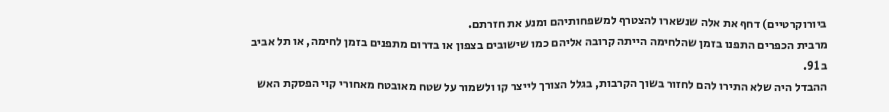ביורוקרטיים) דחף את אלה שנשארו להצטרף למשפחותיהם ומנע את חזרתם.
מרבית הכפרים התפנו בזמן שהלחימה הייתה קרובה אליהם כמו שישובים בצפון או בדרום מתפנים בזמן לחימה, או תל אביב ב 91.
ההבדל היה שלא התירו להם לחזור בשוך הקרבות, בגלל הצורך לייצר קו ולשמור על שטח מאובטח מאחורי קוי הפסקת האש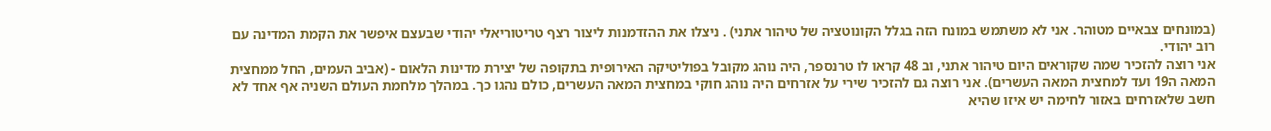(במונחים צבאיים מטוהר. אני לא משתמש במונח הזה בגלל הקונוטציה של טיהור אתני) . ניצלו את ההזדמנות ליצור רצף טריטוריאלי יהודי שבעצם איפשר את הקמת המדינה עם רוב יהודי.
אני רוצה להזכיר שמה שקוראים היום טיהור אתני, וב 48 קראו לו טרנספר, היה נוהג מקובל בפוליטיקה האירופית בתקופה של יצירת מדינות הלאום - (אביב העמים, החל ממחצית המאה ה19 ועד למחצית המאה העשרים). אני רוצה גם להזכיר שירי על אזרחים היה נוהג חוקי במחצית המאה העשרים, כולם נהגו כך. במהלך מלחמת העולם השניה אף אחד לא חשב שלאזרחים באזור לחימה יש איזו שהיא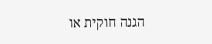הגנה חוקית או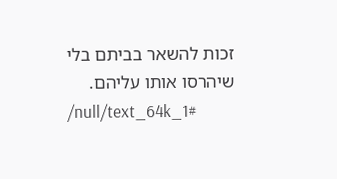זכות להשאר בביתם בלי שיהרסו אותו עליהם.
/null/text_64k_1#